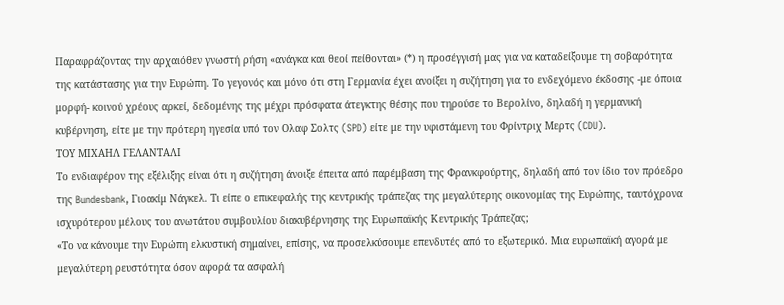Παραφράζοντας την αρχαιόθεν γνωστή ρήση «ανάγκα και θεοί πείθονται» (*) η προσέγγισή μας για να καταδείξουμε τη σοβαρότητα της κατάστασης για την Ευρώπη. Το γεγονός και μόνο ότι στη Γερμανία έχει ανοίξει η συζήτηση για το ενδεχόμενο έκδοσης -με όποια μορφή- κοινού χρέους αρκεί, δεδομένης της μέχρι πρόσφατα άτεγκτης θέσης που τηρούσε το Βερολίνο, δηλαδή η γερμανική κυβέρνηση, είτε με την πρότερη ηγεσία υπό τον Ολαφ Σολτς (SPD) είτε με την υφιστάμενη του Φρίντριχ Μερτς (CDU).
ΤΟΥ ΜΙΧΑΗΛ ΓΕΛΑΝΤΑΛΙ
Το ενδιαφέρον της εξέλιξης είναι ότι η συζήτηση άνοιξε έπειτα από παρέμβαση της Φρανκφούρτης, δηλαδή από τον ίδιο τον πρόεδρο της Bundesbank, Γιοακίμ Νάγκελ. Τι είπε ο επικεφαλής της κεντρικής τράπεζας της μεγαλύτερης οικονομίας της Ευρώπης, ταυτόχρονα ισχυρότερου μέλους του ανωτάτου συμβουλίου διακυβέρνησης της Ευρωπαϊκής Κεντρικής Τράπεζας;
«Το να κάνουμε την Ευρώπη ελκυστική σημαίνει, επίσης, να προσελκύσουμε επενδυτές από το εξωτερικό. Μια ευρωπαϊκή αγορά με μεγαλύτερη ρευστότητα όσον αφορά τα ασφαλή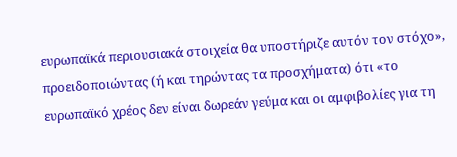ευρωπαϊκά περιουσιακά στοιχεία θα υποστήριζε αυτόν τον στόχο», προειδοποιώντας (ή και τηρώντας τα προσχήματα) ότι «το ευρωπαϊκό χρέος δεν είναι δωρεάν γεύμα και οι αμφιβολίες για τη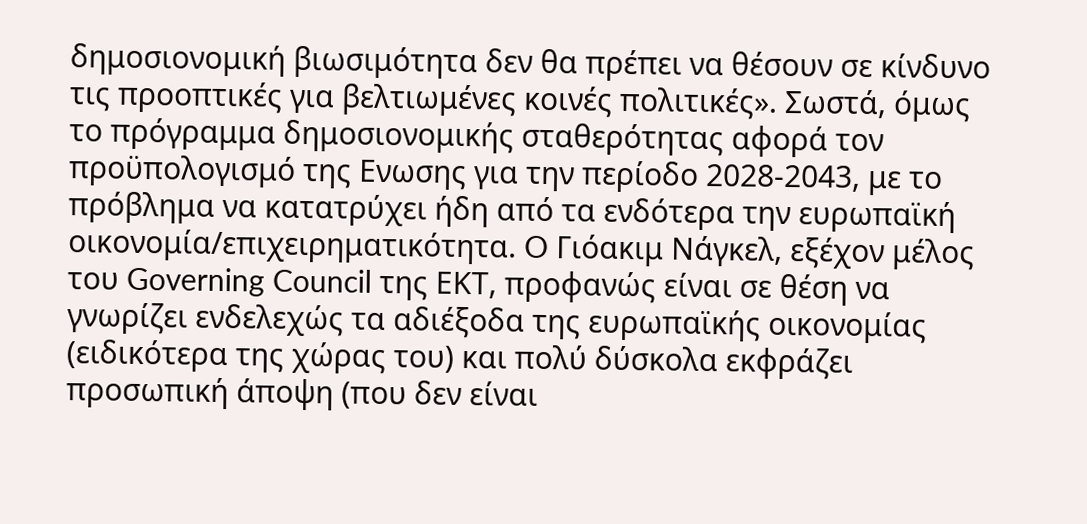δημοσιονομική βιωσιμότητα δεν θα πρέπει να θέσουν σε κίνδυνο τις προοπτικές για βελτιωμένες κοινές πολιτικές». Σωστά, όμως το πρόγραμμα δημοσιονομικής σταθερότητας αφορά τον προϋπολογισμό της Ενωσης για την περίοδο 2028-2043, με το πρόβλημα να κατατρύχει ήδη από τα ενδότερα την ευρωπαϊκή οικονομία/επιχειρηματικότητα. O Γιόακιμ Νάγκελ, εξέχον μέλος του Governing Council της ΕΚΤ, προφανώς είναι σε θέση να γνωρίζει ενδελεχώς τα αδιέξοδα της ευρωπαϊκής οικονομίας (ειδικότερα της χώρας του) και πολύ δύσκολα εκφράζει προσωπική άποψη (που δεν είναι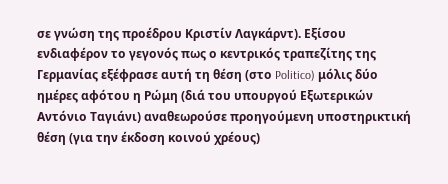σε γνώση της προέδρου Κριστίν Λαγκάρντ). Εξίσου ενδιαφέρον το γεγονός πως ο κεντρικός τραπεζίτης της Γερμανίας εξέφρασε αυτή τη θέση (στο Politico) μόλις δύο ημέρες αφότου η Ρώμη (διά του υπουργού Εξωτερικών Αντόνιο Ταγιάνι) αναθεωρούσε προηγούμενη υποστηρικτική θέση (για την έκδοση κοινού χρέους)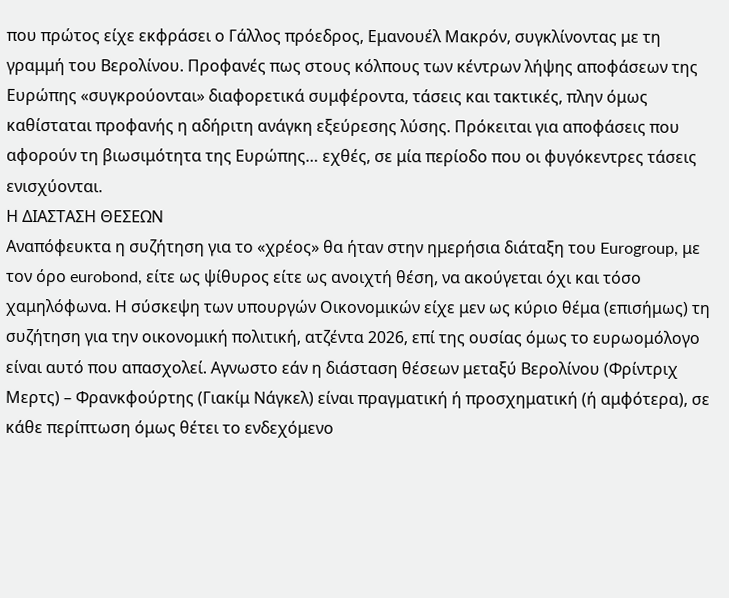που πρώτος είχε εκφράσει ο Γάλλος πρόεδρος, Εμανουέλ Μακρόν, συγκλίνοντας με τη γραμμή του Βερολίνου. Προφανές πως στους κόλπους των κέντρων λήψης αποφάσεων της Ευρώπης «συγκρούονται» διαφορετικά συμφέροντα, τάσεις και τακτικές, πλην όμως καθίσταται προφανής η αδήριτη ανάγκη εξεύρεσης λύσης. Πρόκειται για αποφάσεις που αφορούν τη βιωσιμότητα της Ευρώπης… εχθές, σε μία περίοδο που οι φυγόκεντρες τάσεις ενισχύονται.
Η ΔΙΑΣΤΑΣΗ ΘΕΣΕΩΝ
Αναπόφευκτα η συζήτηση για το «χρέος» θα ήταν στην ημερήσια διάταξη του Eurogroup, με τον όρο eurobond, είτε ως ψίθυρος είτε ως ανοιχτή θέση, να ακούγεται όχι και τόσο χαμηλόφωνα. Η σύσκεψη των υπουργών Οικονομικών είχε μεν ως κύριο θέμα (επισήμως) τη συζήτηση για την οικονομική πολιτική, ατζέντα 2026, επί της ουσίας όμως το ευρωομόλογο είναι αυτό που απασχολεί. Αγνωστο εάν η διάσταση θέσεων μεταξύ Βερολίνου (Φρίντριχ Μερτς) – Φρανκφούρτης (Γιακίμ Νάγκελ) είναι πραγματική ή προσχηματική (ή αμφότερα), σε κάθε περίπτωση όμως θέτει το ενδεχόμενο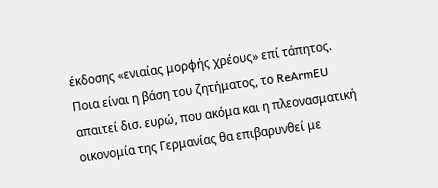έκδοσης «ενιαίας μορφής χρέους» επί τάπητος. Ποια είναι η βάση του ζητήματος, το ReArmEU απαιτεί δισ. ευρώ, που ακόμα και η πλεονασματική οικονομία της Γερμανίας θα επιβαρυνθεί με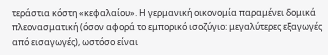τεράστια κόστη «κεφαλαίου». Η γερμανική οικονομία παραμένει δομικά πλεονασματική (όσον αφορά το εμπορικό ισοζύγιο: μεγαλύτερες εξαγωγές από εισαγωγές), ωστόσο είναι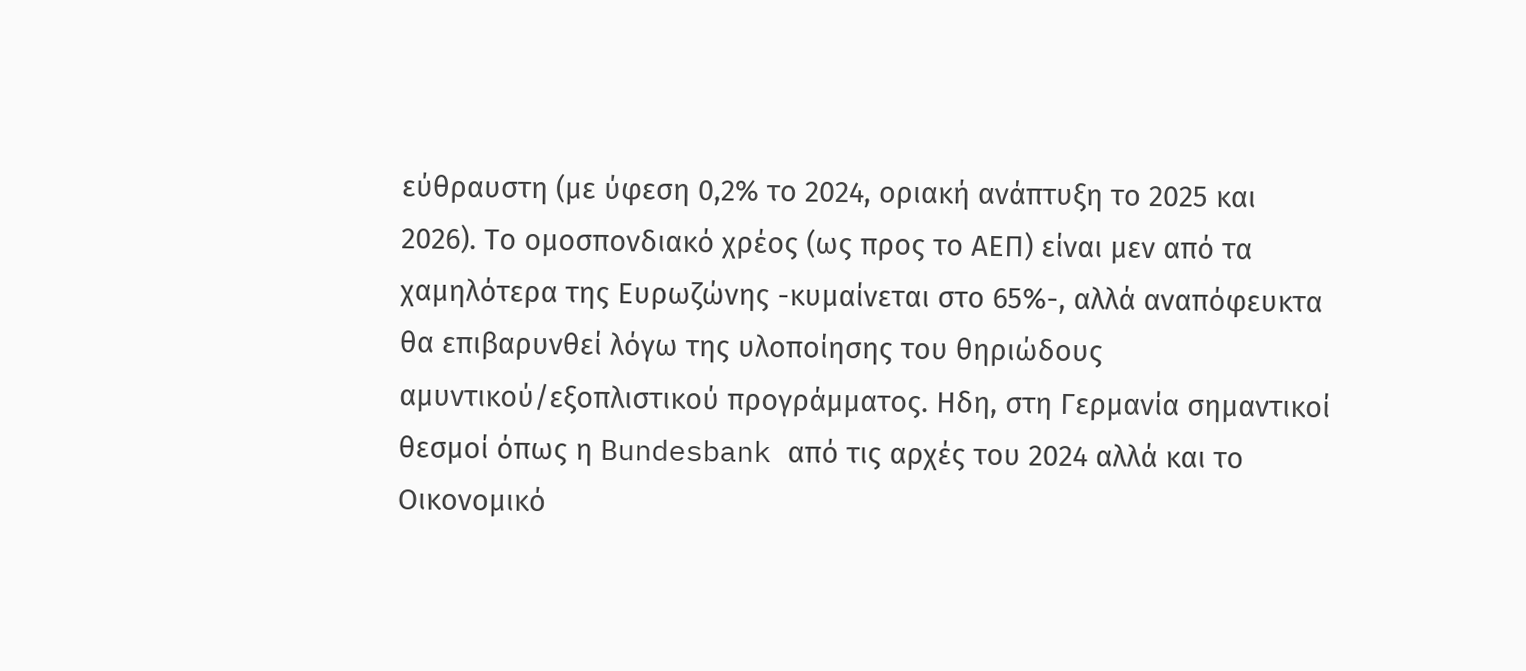εύθραυστη (με ύφεση 0,2% το 2024, οριακή ανάπτυξη το 2025 και 2026). Το ομοσπονδιακό χρέος (ως προς το ΑΕΠ) είναι μεν από τα χαμηλότερα της Ευρωζώνης -κυμαίνεται στο 65%-, αλλά αναπόφευκτα θα επιβαρυνθεί λόγω της υλοποίησης του θηριώδους αμυντικού/εξοπλιστικού προγράμματος. Ηδη, στη Γερμανία σημαντικοί θεσμοί όπως η Bundesbank από τις αρχές του 2024 αλλά και το Οικονομικό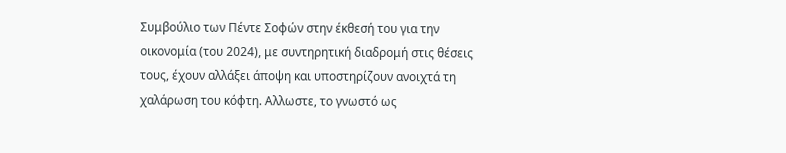Συμβούλιο των Πέντε Σοφών στην έκθεσή του για την οικονομία (του 2024), με συντηρητική διαδρομή στις θέσεις τους, έχουν αλλάξει άποψη και υποστηρίζουν ανοιχτά τη χαλάρωση του κόφτη. Αλλωστε, το γνωστό ως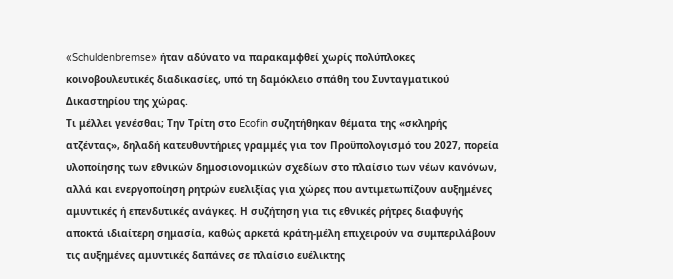«Schuldenbremse» ήταν αδύνατο να παρακαμφθεί χωρίς πολύπλοκες κοινοβουλευτικές διαδικασίες, υπό τη δαμόκλειο σπάθη του Συνταγματικού Δικαστηρίου της χώρας.
Τι μέλλει γενέσθαι; Την Τρίτη στο Ecofin συζητήθηκαν θέματα της «σκληρής ατζέντας», δηλαδή κατευθυντήριες γραμμές για τον Προϋπολογισμό του 2027, πορεία υλοποίησης των εθνικών δημοσιονομικών σχεδίων στο πλαίσιο των νέων κανόνων, αλλά και ενεργοποίηση ρητρών ευελιξίας για χώρες που αντιμετωπίζουν αυξημένες αμυντικές ή επενδυτικές ανάγκες. Η συζήτηση για τις εθνικές ρήτρες διαφυγής αποκτά ιδιαίτερη σημασία, καθώς αρκετά κράτη-μέλη επιχειρούν να συμπεριλάβουν τις αυξημένες αμυντικές δαπάνες σε πλαίσιο ευέλικτης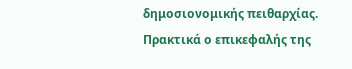δημοσιονομικής πειθαρχίας.
Πρακτικά ο επικεφαλής της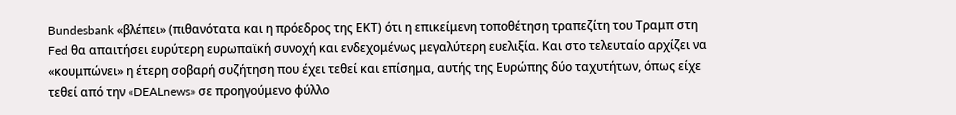Bundesbank «βλέπει» (πιθανότατα και η πρόεδρος της ΕΚΤ) ότι η επικείμενη τοποθέτηση τραπεζίτη του Τραμπ στη Fed θα απαιτήσει ευρύτερη ευρωπαϊκή συνοχή και ενδεχομένως μεγαλύτερη ευελιξία. Και στο τελευταίο αρχίζει να «κουμπώνει» η έτερη σοβαρή συζήτηση που έχει τεθεί και επίσημα, αυτής της Ευρώπης δύο ταχυτήτων, όπως είχε τεθεί από την «DEALnews» σε προηγούμενο φύλλο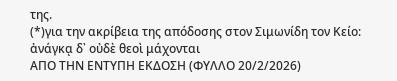της.
(*)για την ακρίβεια της απόδοσης στον Σιμωνίδη τον Κείο: ἀνάγκᾳ δ᾿ οὐδὲ θεοὶ μάχονται
ΑΠΟ ΤΗΝ ΕΝΤΥΠΗ ΕΚΔΟΣΗ (ΦΥΛΛΟ 20/2/2026)